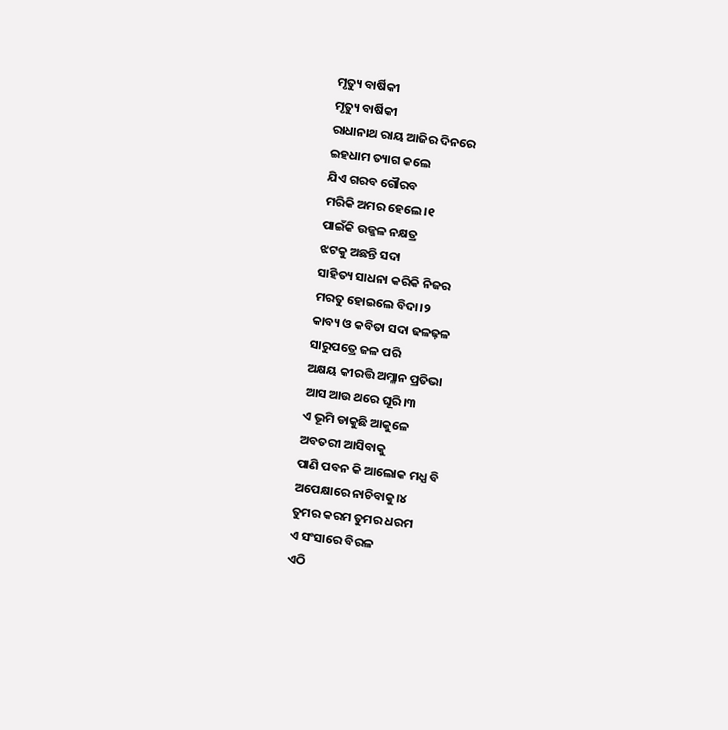ମୃତ୍ୟୁ ବାର୍ଷିକୀ
ମୃତ୍ୟୁ ବାର୍ଷିକୀ
ରାଧାନାଥ ରାୟ ଆଜିର ଦିନରେ
ଇହଧାମ ତ୍ୟାଗ କଲେ
ଯିଏ ଗରବ ଗୌରବ
ମରିକି ଅମର ହେଲେ।୧
ପାଇଁକି ଉଜ୍ଜଳ ନକ୍ଷତ୍ର
ଝଟକୁ ଅଛନ୍ତି ସଦା
ସାହିତ୍ୟ ସାଧନା କରିକି ନିଜର
ମରତୁ ହୋଇଲେ ବିଦା।୨
କାବ୍ୟ ଓ କବିତା ସଦା ଢଳଢ଼ଳ
ସାରୁପତ୍ରେ ଜଳ ପରି
ଅକ୍ଷୟ କୀରତ୍ତି ଅମ୍ଳାନ ପ୍ରତିଭା
ଆସ ଆଉ ଥରେ ଘୂରି।୩
ଏ ଭୂମି ଡାକୁଛି ଆକୁଳେ
ଅବତରୀ ଆସିବାକୁ
ପାଣି ପବନ କି ଆଲୋକ ମଧ୍ଯ ବି
ଅପେକ୍ଷାରେ ନାଚିବାକୁ।୪
ତୁମର କରମ ତୁମର ଧରମ
ଏ ସଂସାରେ ବିରଳ
ଏଠି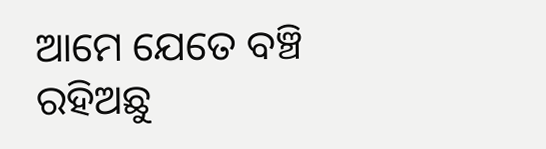ଆମେ ଯେତେ ବଞ୍ଚି ରହିଅଛୁ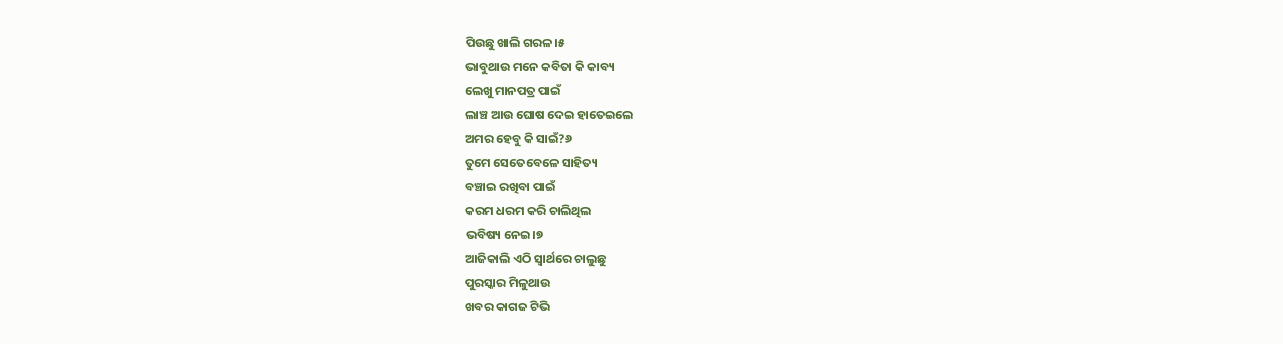ପିଉଛୁ ଖାଲି ଗରଳ।୫
ଭାବୁଥାଉ ମନେ କବିତା କି କାବ୍ୟ
ଲେଖୁ ମାନପତ୍ର ପାଇଁ
ଲାଞ୍ଚ ଆଉ ଘୋଷ ଦେଇ ହାତେଇଲେ
ଅମର ହେବୁ କି ସାଇଁ?୬
ତୁମେ ସେତେବେଳେ ସାହିତ୍ୟ
ବଞ୍ଚାଇ ରଖିବା ପାଇଁ
କରମ ଧରମ କରି ଚାଲିଥିଲ
ଭବିଷ୍ୟ ନେଇ।୭
ଆଜିକାଲି ଏଠି ସ୍ୱାର୍ଥରେ ଚାଲୁଛୁ
ପୁରସ୍କାର ମିଳୁଥାଉ
ଖବର କାଗଜ ଟିଭି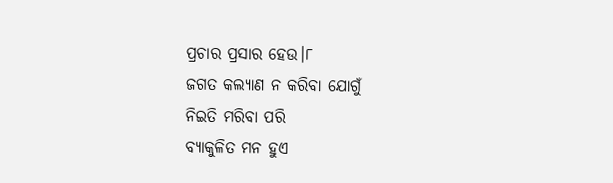ପ୍ରଚାର ପ୍ରସାର ହେଉ।୮
ଜଗତ କଲ୍ୟାଣ ନ କରିବା ଯୋଗୁଁ
ନିଇତି ମରିବା ପରି
ବ୍ଯାକୁଳିତ ମନ ହୁଏ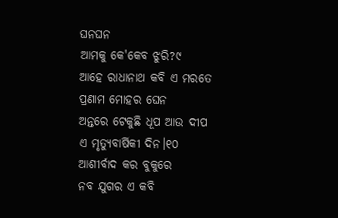ଘନଘନ
ଆମକୁ କେ'କେବ ଝୁରି?୯
ଆହେ ରାଧାନାଥ କବି ଏ ମରତେ
ପ୍ରଣାମ ମୋହର ଘେନ
ଅନ୍ତରେ ଟେକୁଛି ଧୂପ ଆଉ ଦୀପ
ଏ ମୃତ୍ୟୁବାର୍ଷିକୀ ଦିନ।୧୦
ଆଶୀର୍ବାଦ କର ବୁକୁରେ
ନବ ଯୁଗର ଏ କବି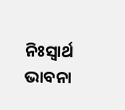ନିଃସ୍ୱାର୍ଥ ଭାବନା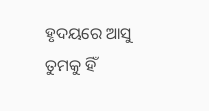ହୃଦୟରେ ଆସୁ
ତୁମକୁ ହିଁ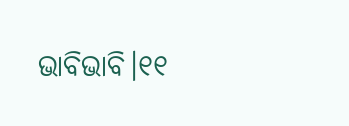ଭାବିଭାବି।୧୧